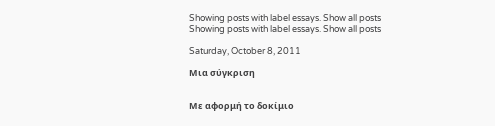Showing posts with label essays. Show all posts
Showing posts with label essays. Show all posts

Saturday, October 8, 2011

Μια σύγκριση


Με αφορμή το δοκίμιο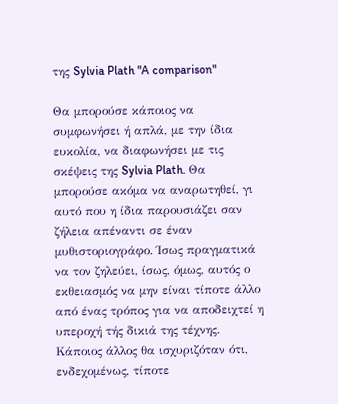της Sylvia Plath "A comparison"

Θα μπορούσε κάποιος να συμφωνήσει ή απλά, με την ίδια ευκολία, να διαφωνήσει με τις σκέψεις της Sylvia Plath. Θα μπορούσε ακόμα να αναρωτηθεί, γι αυτό που η ίδια παρουσιάζει σαν ζήλεια απέναντι σε έναν μυθιστοριογράφο. Ίσως πραγματικά να τον ζηλεύει, ίσως, όμως, αυτός ο εκθειασμός να μην είναι τίποτε άλλο από ένας τρόπος για να αποδειχτεί η υπεροχή τής δικιά της τέχνης.
Κάποιος άλλος θα ισχυριζόταν ότι, ενδεχομένως, τίποτε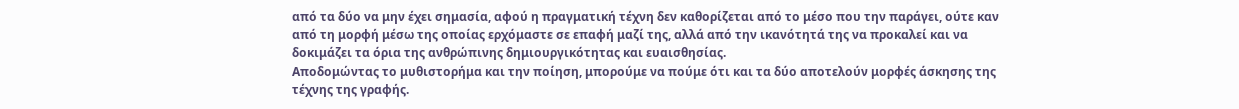από τα δύο να μην έχει σημασία, αφού η πραγματική τέχνη δεν καθορίζεται από το μέσο που την παράγει, ούτε καν από τη μορφή μέσω της οποίας ερχόμαστε σε επαφή μαζί της, αλλά από την ικανότητά της να προκαλεί και να δοκιμάζει τα όρια της ανθρώπινης δημιουργικότητας και ευαισθησίας.
Αποδομώντας το μυθιστορήμα και την ποίηση, μπορούμε να πούμε ότι και τα δύο αποτελούν μορφές άσκησης της τέχνης της γραφής.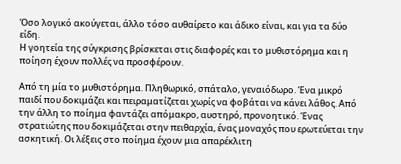Όσο λογικό ακούγεται, άλλο τόσο αυθαίρετο και άδικο είναι, και για τα δύο είδη.
Η γοητεία της σύγκρισης βρίσκεται στις διαφορές και το μυθιστόρημα και η ποίηση έχουν πολλές να προσφέρουν.

Από τη μία το μυθιστόρημα. Πληθωρικό, σπάταλο, γεναιόδωρο. Ένα μικρό παιδί που δοκιμάζει και πειραματίζεται χωρίς να φοβάται να κάνει λάθος. Από την άλλη το ποίημα φαντάζει απόμακρο, αυστηρό, προνοητικό. Ένας στρατιώτης που δοκιμάζεται στην πειθαρχία, ένας μοναχός που ερωτεύεται την ασκητική. Οι λέξεις στο ποίημα έχουν μια απαρέκλιτη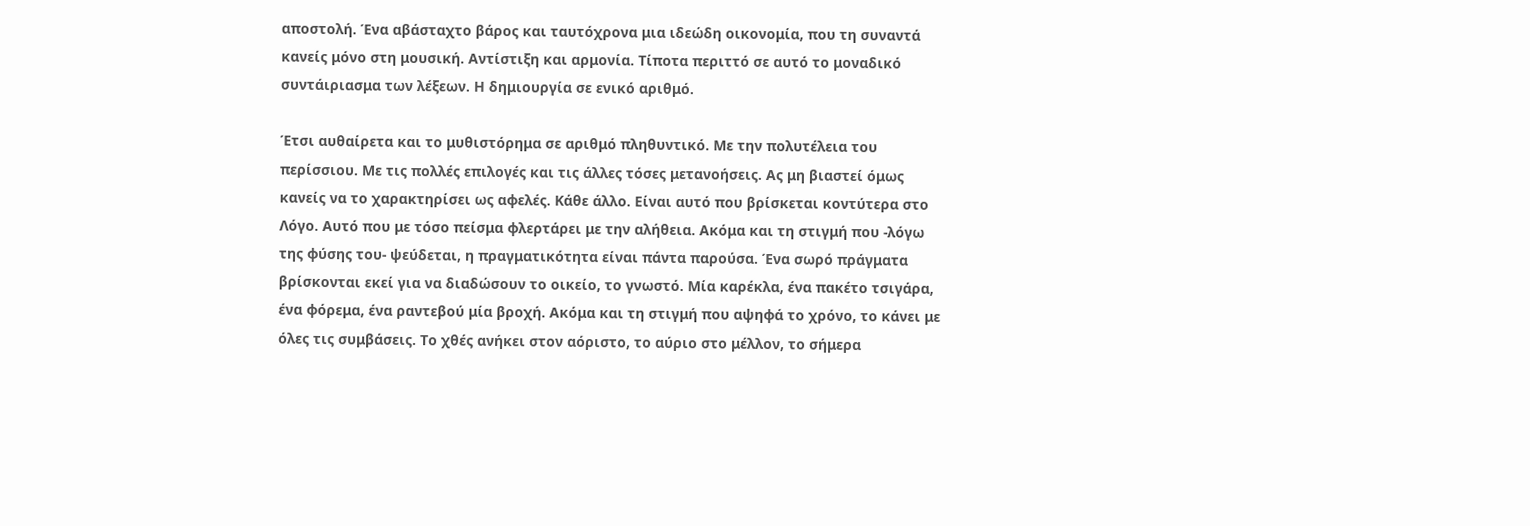αποστολή. Ένα αβάσταχτο βάρος και ταυτόχρονα μια ιδεώδη οικονομία, που τη συναντά κανείς μόνο στη μουσική. Αντίστιξη και αρμονία. Τίποτα περιττό σε αυτό το μοναδικό συντάιριασμα των λέξεων. Η δημιουργία σε ενικό αριθμό.

Έτσι αυθαίρετα και το μυθιστόρημα σε αριθμό πληθυντικό. Με την πολυτέλεια του περίσσιου. Με τις πολλές επιλογές και τις άλλες τόσες μετανοήσεις. Ας μη βιαστεί όμως κανείς να το χαρακτηρίσει ως αφελές. Κάθε άλλο. Είναι αυτό που βρίσκεται κοντύτερα στο Λόγο. Αυτό που με τόσο πείσμα φλερτάρει με την αλήθεια. Ακόμα και τη στιγμή που -λόγω της φύσης του- ψεύδεται, η πραγματικότητα είναι πάντα παρούσα. Ένα σωρό πράγματα βρίσκονται εκεί για να διαδώσουν το οικείο, το γνωστό. Μία καρέκλα, ένα πακέτο τσιγάρα, ένα φόρεμα, ένα ραντεβού μία βροχή. Ακόμα και τη στιγμή που αψηφά το χρόνο, το κάνει με όλες τις συμβάσεις. Το χθές ανήκει στον αόριστο, το αύριο στο μέλλον, το σήμερα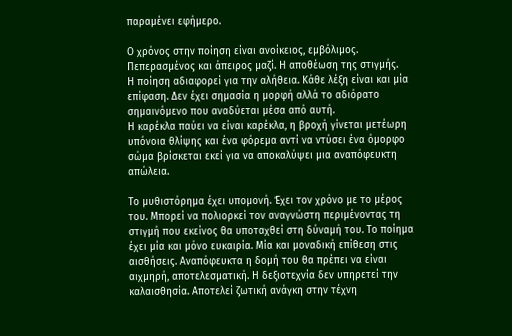παραμένει εφήμερο.

Ο χρόνος στην ποίηση είναι ανοίκειος, εμβόλιμος. Πεπερασμένος και άπειρος μαζί. Η αποθέωση της στιγμής.
Η ποίηση αδιαφορεί για την αλήθεια. Κάθε λέξη είναι και μία επίφαση. Δεν έχει σημασία η μορφή αλλά το αδιόρατο σημαινόμενο που αναδύεται μέσα από αυτή.
Η καρέκλα παύει να είναι καρέκλα, η βροχή γίνεται μετέωρη υπόνοια θλίψης και ένα φόρεμα αντί να ντύσει ένα όμορφο σώμα βρίσκεται εκεί για να αποκαλύψει μια αναπόφευκτη απώλεια.

Το μυθιστόρημα έχει υπομονή. Έχει τον χρόνο με το μέρος του. Μπορεί να πολιορκεί τον αναγνώστη περιμένοντας τη στιγμή που εκείνος θα υποταχθεί στη δύναμή του. Το ποίημα έχει μία και μόνο ευκαιρία. Μία και μοναδική επίθεση στις αισθήσεις. Αναπόφευκτα η δομή του θα πρέπει να είναι αιχμηρή, αποτελεσματική. Η δεξιοτεχνία δεν υπηρετεί την καλαισθησία. Αποτελεί ζωτική ανάγκη στην τέχνη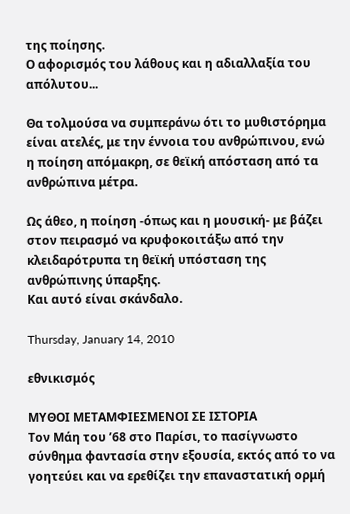της ποίησης.
Ο αφορισμός του λάθους και η αδιαλλαξία του απόλυτου...

Θα τολμούσα να συμπεράνω ότι το μυθιστόρημα είναι ατελές, με την έννοια του ανθρώπινου, ενώ η ποίηση απόμακρη, σε θεϊκή απόσταση από τα ανθρώπινα μέτρα.

Ως άθεο, η ποίηση -όπως και η μουσική- με βάζει στον πειρασμό να κρυφοκοιτάξω από την κλειδαρότρυπα τη θεϊκή υπόσταση της ανθρώπινης ύπαρξης.
Και αυτό είναι σκάνδαλο.

Thursday, January 14, 2010

εθνικισμός

ΜΥΘΟΙ ΜΕΤΑΜΦΙΕΣΜΕΝΟΙ ΣΕ ΙΣΤΟΡΙΑ
Τον Μάη του ’68 στο Παρίσι, το πασίγνωστο σύνθημα φαντασία στην εξουσία, εκτός από το να γοητεύει και να ερεθίζει την επαναστατική ορμή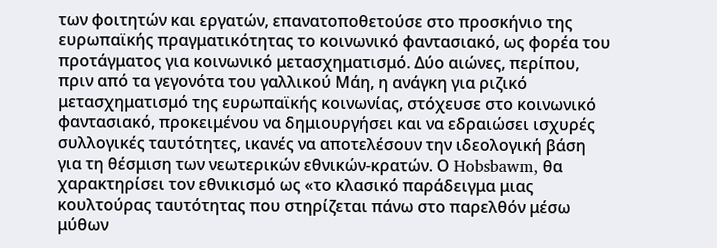των φοιτητών και εργατών, επανατοποθετούσε στο προσκήνιο της ευρωπαϊκής πραγματικότητας το κοινωνικό φαντασιακό, ως φορέα του προτάγματος για κοινωνικό μετασχηματισμό. Δύο αιώνες, περίπου, πριν από τα γεγονότα του γαλλικού Μάη, η ανάγκη για ριζικό μετασχηματισμό της ευρωπαϊκής κοινωνίας, στόχευσε στο κοινωνικό φαντασιακό, προκειμένου να δημιουργήσει και να εδραιώσει ισχυρές συλλογικές ταυτότητες, ικανές να αποτελέσουν την ιδεολογική βάση για τη θέσμιση των νεωτερικών εθνικών-κρατών. Ο Hobsbawm, θα χαρακτηρίσει τον εθνικισμό ως «το κλασικό παράδειγμα μιας κουλτούρας ταυτότητας που στηρίζεται πάνω στο παρελθόν μέσω μύθων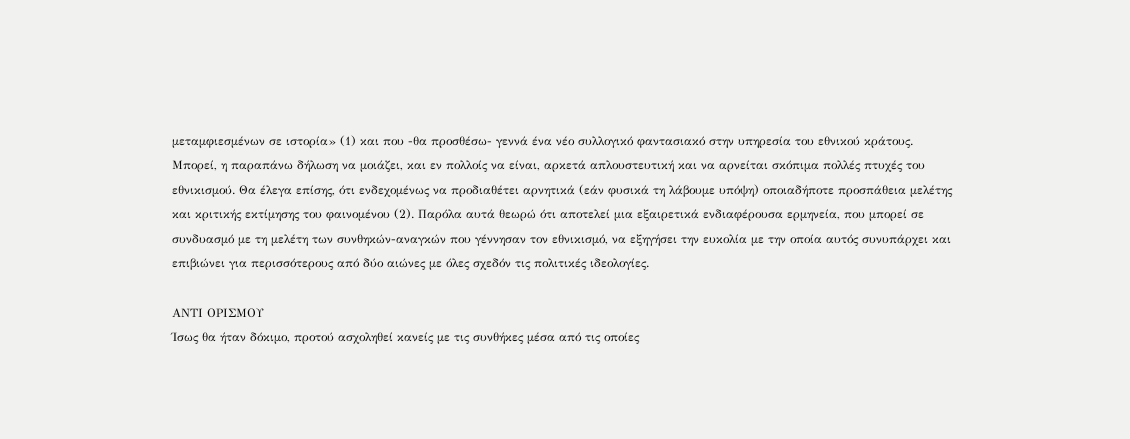μεταμφιεσμένων σε ιστορία» (1) και που -θα προσθέσω- γεννά ένα νέο συλλογικό φαντασιακό στην υπηρεσία του εθνικού κράτους.
Μπορεί, η παραπάνω δήλωση να μοιάζει, και εν πολλοίς να είναι, αρκετά απλουστευτική και να αρνείται σκόπιμα πολλές πτυχές του εθνικισμού. Θα έλεγα επίσης, ότι ενδεχομένως να προδιαθέτει αρνητικά (εάν φυσικά τη λάβουμε υπόψη) οποιαδήποτε προσπάθεια μελέτης και κριτικής εκτίμησης του φαινομένου (2). Παρόλα αυτά θεωρώ ότι αποτελεί μια εξαιρετικά ενδιαφέρουσα ερμηνεία, που μπορεί σε συνδυασμό με τη μελέτη των συνθηκών-αναγκών που γέννησαν τον εθνικισμό, να εξηγήσει την ευκολία με την οποία αυτός συνυπάρχει και επιβιώνει για περισσότερους από δύο αιώνες με όλες σχεδόν τις πολιτικές ιδεολογίες.

ΑΝΤΙ ΟΡΙΣΜΟΥ
Ίσως θα ήταν δόκιμο, προτού ασχοληθεί κανείς με τις συνθήκες μέσα από τις οποίες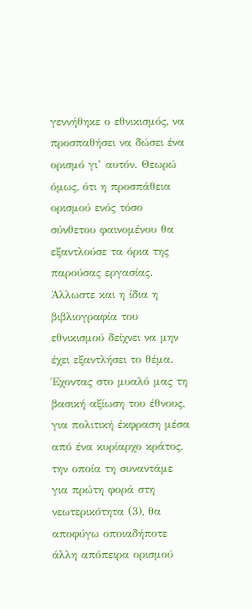γεννήθηκε ο εθνικισμός, να προσπαθήσει να δώσει ένα ορισμό γι’ αυτόν. Θεωρώ όμως, ότι η προσπάθεια ορισμού ενός τόσο σύνθετου φαινομένου θα εξαντλούσε τα όρια της παρούσας εργασίας. Άλλωστε και η ίδια η βιβλιογραφία του εθνικισμού δείχνει να μην έχει εξαντλήσει το θέμα. Έχοντας στο μυαλό μας τη βασική αξίωση του έθνους, για πολιτική έκφραση μέσα από ένα κυρίαρχο κράτος, την οποία τη συναντάμε για πρώτη φορά στη νεωτερικότητα (3), θα αποφύγω οποιαδήποτε άλλη απόπειρα ορισμού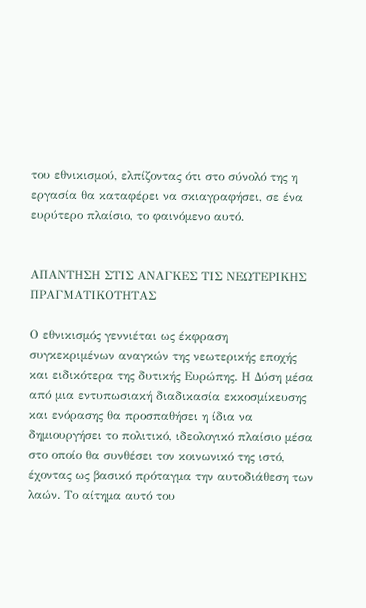του εθνικισμού, ελπίζοντας ότι στο σύνολό της η εργασία θα καταφέρει να σκιαγραφήσει, σε ένα ευρύτερο πλαίσιο, το φαινόμενο αυτό.


ΑΠΑΝΤΗΣΗ ΣΤΙΣ ΑΝΑΓΚΕΣ ΤΙΣ ΝΕΩΤΕΡΙΚΗΣ ΠΡΑΓΜΑΤΙΚΟΤΗΤΑΣ

Ο εθνικισμός γεννιέται ως έκφραση συγκεκριμένων αναγκών της νεωτερικής εποχής και ειδικότερα της δυτικής Ευρώπης. Η Δύση μέσα από μια εντυπωσιακή διαδικασία εκκοσμίκευσης και ενόρασης θα προσπαθήσει η ίδια να δημιουργήσει το πολιτικό, ιδεολογικό πλαίσιο μέσα στο οποίο θα συνθέσει τον κοινωνικό της ιστό, έχοντας ως βασικό πρόταγμα την αυτοδιάθεση των λαών. Το αίτημα αυτό του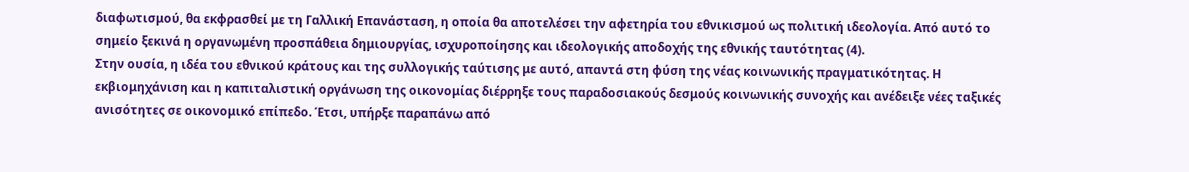διαφωτισμού, θα εκφρασθεί με τη Γαλλική Επανάσταση, η οποία θα αποτελέσει την αφετηρία του εθνικισμού ως πολιτική ιδεολογία. Από αυτό το σημείο ξεκινά η οργανωμένη προσπάθεια δημιουργίας, ισχυροποίησης και ιδεολογικής αποδοχής της εθνικής ταυτότητας (4).
Στην ουσία, η ιδέα του εθνικού κράτους και της συλλογικής ταύτισης με αυτό, απαντά στη φύση της νέας κοινωνικής πραγματικότητας. Η εκβιομηχάνιση και η καπιταλιστική οργάνωση της οικονομίας διέρρηξε τους παραδοσιακούς δεσμούς κοινωνικής συνοχής και ανέδειξε νέες ταξικές ανισότητες σε οικονομικό επίπεδο. Έτσι, υπήρξε παραπάνω από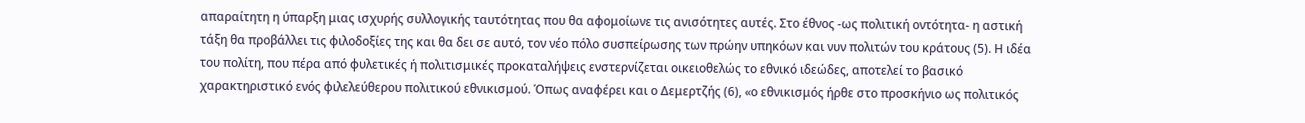απαραίτητη η ύπαρξη μιας ισχυρής συλλογικής ταυτότητας που θα αφομοίωνε τις ανισότητες αυτές. Στο έθνος -ως πολιτική οντότητα- η αστική τάξη θα προβάλλει τις φιλοδοξίες της και θα δει σε αυτό, τον νέο πόλο συσπείρωσης των πρώην υπηκόων και νυν πολιτών του κράτους (5). Η ιδέα του πολίτη, που πέρα από φυλετικές ή πολιτισμικές προκαταλήψεις ενστερνίζεται οικειοθελώς το εθνικό ιδεώδες, αποτελεί το βασικό χαρακτηριστικό ενός φιλελεύθερου πολιτικού εθνικισμού. Όπως αναφέρει και ο Δεμερτζής (6), «ο εθνικισμός ήρθε στο προσκήνιο ως πολιτικός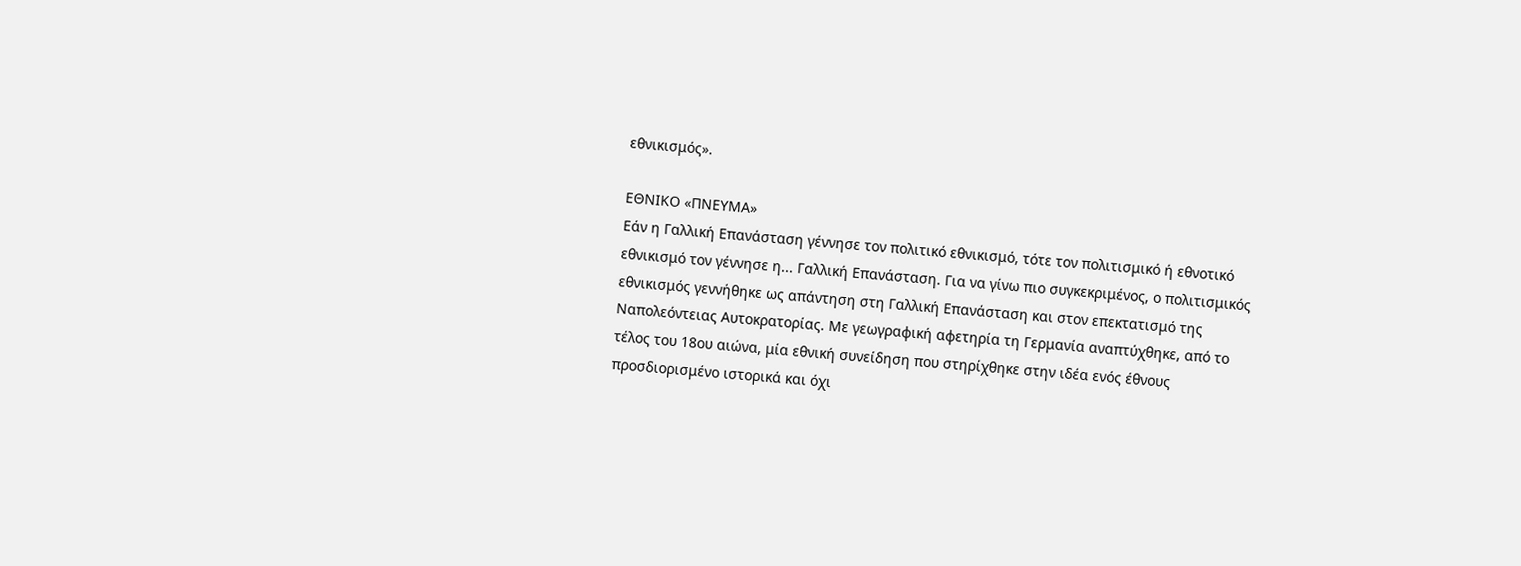εθνικισμός».

ΕΘΝΙΚΟ «ΠΝΕΥΜΑ»
Εάν η Γαλλική Επανάσταση γέννησε τον πολιτικό εθνικισμό, τότε τον πολιτισμικό ή εθνοτικό εθνικισμό τον γέννησε η... Γαλλική Επανάσταση. Για να γίνω πιο συγκεκριμένος, ο πολιτισμικός εθνικισμός γεννήθηκε ως απάντηση στη Γαλλική Επανάσταση και στον επεκτατισμό της Ναπολεόντειας Αυτοκρατορίας. Με γεωγραφική αφετηρία τη Γερμανία αναπτύχθηκε, από το τέλος του 18ου αιώνα, μία εθνική συνείδηση που στηρίχθηκε στην ιδέα ενός έθνους προσδιορισμένο ιστορικά και όχι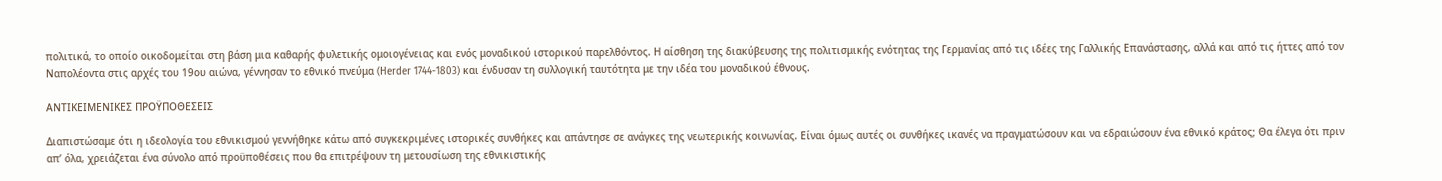πολιτικά, το οποίο οικοδομείται στη βάση μια καθαρής φυλετικής ομοιογένειας και ενός μοναδικού ιστορικού παρελθόντος. Η αίσθηση της διακύβευσης της πολιτισμικής ενότητας της Γερμανίας από τις ιδέες της Γαλλικής Επανάστασης, αλλά και από τις ήττες από τον Ναπολέοντα στις αρχές του 19ου αιώνα, γέννησαν το εθνικό πνεύμα (Herder 1744-1803) και ένδυσαν τη συλλογική ταυτότητα με την ιδέα του μοναδικού έθνους.

ΑΝΤΙΚΕΙΜΕΝΙΚΕΣ ΠΡΟΫΠΟΘΕΣΕΙΣ

Διαπιστώσαμε ότι η ιδεολογία του εθνικισμού γεννήθηκε κάτω από συγκεκριμένες ιστορικές συνθήκες και απάντησε σε ανάγκες της νεωτερικής κοινωνίας. Είναι όμως αυτές οι συνθήκες ικανές να πραγματώσουν και να εδραιώσουν ένα εθνικό κράτος; Θα έλεγα ότι πριν απ’ όλα, χρειάζεται ένα σύνολο από προϋποθέσεις που θα επιτρέψουν τη μετουσίωση της εθνικιστικής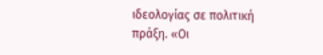ιδεολογίας σε πολιτική πράξη. «Οι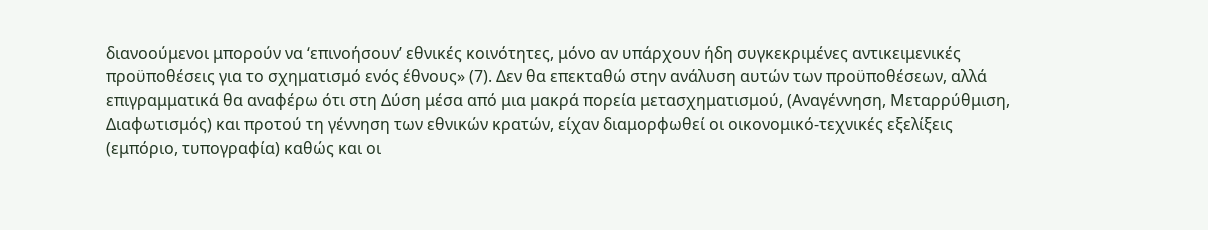διανοούμενοι μπορούν να ‘επινοήσουν’ εθνικές κοινότητες, μόνο αν υπάρχουν ήδη συγκεκριμένες αντικειμενικές προϋποθέσεις για το σχηματισμό ενός έθνους» (7). Δεν θα επεκταθώ στην ανάλυση αυτών των προϋποθέσεων, αλλά επιγραμματικά θα αναφέρω ότι στη Δύση μέσα από μια μακρά πορεία μετασχηματισμού, (Αναγέννηση, Μεταρρύθμιση, Διαφωτισμός) και προτού τη γέννηση των εθνικών κρατών, είχαν διαμορφωθεί οι οικονομικό-τεχνικές εξελίξεις (εμπόριο, τυπογραφία) καθώς και οι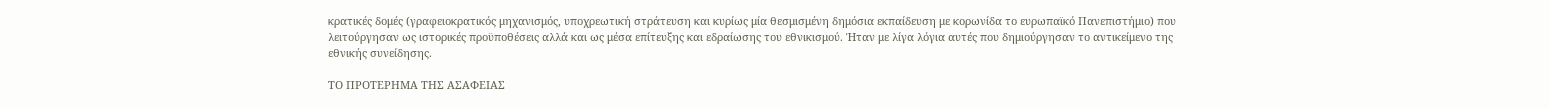κρατικές δομές (γραφειοκρατικός μηχανισμός, υποχρεωτική στράτευση και κυρίως μία θεσμισμένη δημόσια εκπαίδευση με κορωνίδα το ευρωπαϊκό Πανεπιστήμιο) που λειτούργησαν ως ιστορικές προϋποθέσεις αλλά και ως μέσα επίτευξης και εδραίωσης του εθνικισμού. Ήταν με λίγα λόγια αυτές που δημιούργησαν το αντικείμενο της εθνικής συνείδησης.

ΤΟ ΠΡΟΤΕΡΗΜΑ ΤΗΣ ΑΣΑΦΕΙΑΣ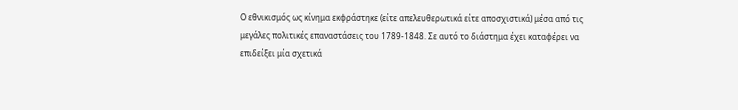Ο εθνικισμός ως κίνημα εκφράστηκε (είτε απελευθερωτικά είτε αποσχιστικά) μέσα από τις μεγάλες πολιτικές επαναστάσεις του 1789-1848. Σε αυτό το διάστημα έχει καταφέρει να επιδείξει μία σχετικά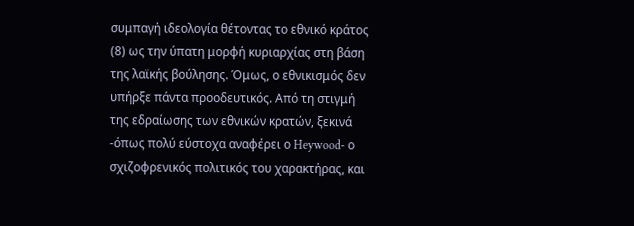συμπαγή ιδεολογία θέτοντας το εθνικό κράτος (8) ως την ύπατη μορφή κυριαρχίας στη βάση της λαϊκής βούλησης. Όμως, ο εθνικισμός δεν υπήρξε πάντα προοδευτικός. Από τη στιγμή της εδραίωσης των εθνικών κρατών, ξεκινά -όπως πολύ εύστοχα αναφέρει ο Heywood- ο σχιζοφρενικός πολιτικός του χαρακτήρας, και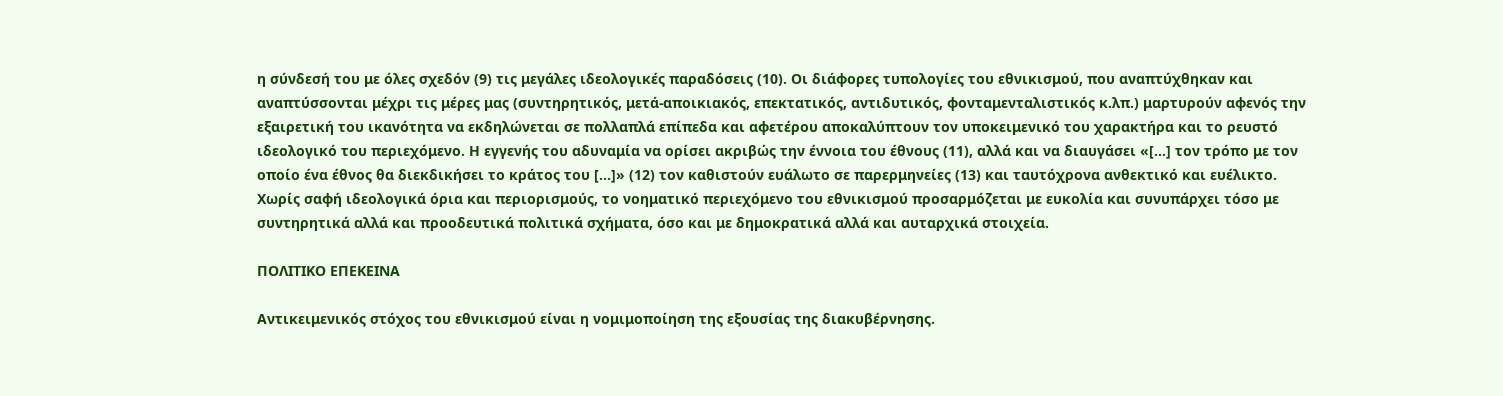η σύνδεσή του με όλες σχεδόν (9) τις μεγάλες ιδεολογικές παραδόσεις (10). Οι διάφορες τυπολογίες του εθνικισμού, που αναπτύχθηκαν και αναπτύσσονται μέχρι τις μέρες μας (συντηρητικός, μετά-αποικιακός, επεκτατικός, αντιδυτικός, φονταμενταλιστικός κ.λπ.) μαρτυρούν αφενός την εξαιρετική του ικανότητα να εκδηλώνεται σε πολλαπλά επίπεδα και αφετέρου αποκαλύπτουν τον υποκειμενικό του χαρακτήρα και το ρευστό ιδεολογικό του περιεχόμενο. Η εγγενής του αδυναμία να ορίσει ακριβώς την έννοια του έθνους (11), αλλά και να διαυγάσει «[...] τον τρόπο με τον οποίο ένα έθνος θα διεκδικήσει το κράτος του [...]» (12) τον καθιστούν ευάλωτο σε παρερμηνείες (13) και ταυτόχρονα ανθεκτικό και ευέλικτο. Χωρίς σαφή ιδεολογικά όρια και περιορισμούς, το νοηματικό περιεχόμενο του εθνικισμού προσαρμόζεται με ευκολία και συνυπάρχει τόσο με συντηρητικά αλλά και προοδευτικά πολιτικά σχήματα, όσο και με δημοκρατικά αλλά και αυταρχικά στοιχεία.

ΠΟΛΙΤΙΚΟ ΕΠΕΚΕΙΝΑ

Αντικειμενικός στόχος του εθνικισμού είναι η νομιμοποίηση της εξουσίας της διακυβέρνησης.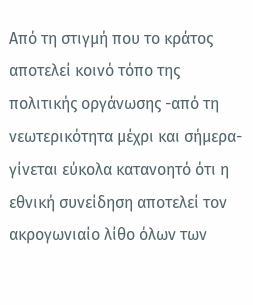Από τη στιγμή που το κράτος αποτελεί κοινό τόπο της πολιτικής οργάνωσης -από τη νεωτερικότητα μέχρι και σήμερα- γίνεται εύκολα κατανοητό ότι η εθνική συνείδηση αποτελεί τον ακρογωνιαίο λίθο όλων των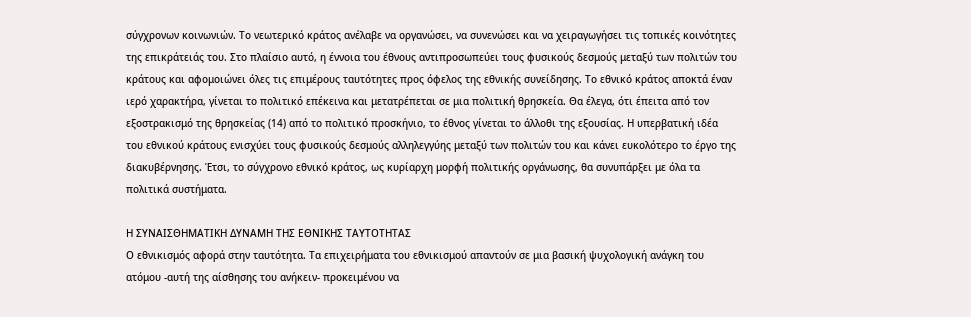σύγχρονων κοινωνιών. Το νεωτερικό κράτος ανέλαβε να οργανώσει, να συνενώσει και να χειραγωγήσει τις τοπικές κοινότητες της επικράτειάς του. Στο πλαίσιο αυτό, η έννοια του έθνους αντιπροσωπεύει τους φυσικούς δεσμούς μεταξύ των πολιτών του κράτους και αφομοιώνει όλες τις επιμέρους ταυτότητες προς όφελος της εθνικής συνείδησης. Το εθνικό κράτος αποκτά έναν ιερό χαρακτήρα, γίνεται το πολιτικό επέκεινα και μετατρέπεται σε μια πολιτική θρησκεία. Θα έλεγα, ότι έπειτα από τον εξοστρακισμό της θρησκείας (14) από το πολιτικό προσκήνιο, το έθνος γίνεται το άλλοθι της εξουσίας. Η υπερβατική ιδέα του εθνικού κράτους ενισχύει τους φυσικούς δεσμούς αλληλεγγύης μεταξύ των πολιτών του και κάνει ευκολότερο το έργο της διακυβέρνησης. Έτσι, το σύγχρονο εθνικό κράτος, ως κυρίαρχη μορφή πολιτικής οργάνωσης, θα συνυπάρξει με όλα τα πολιτικά συστήματα.

Η ΣΥΝΑΙΣΘΗΜΑΤΙΚΗ ΔΥΝΑΜΗ ΤΗΣ ΕΘΝΙΚΗΣ ΤΑΥΤΟΤΗΤΑΣ
Ο εθνικισμός αφορά στην ταυτότητα. Τα επιχειρήματα του εθνικισμού απαντούν σε μια βασική ψυχολογική ανάγκη του ατόμου -αυτή της αίσθησης του ανήκειν- προκειμένου να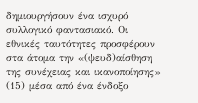δημιουργήσουν ένα ισχυρό συλλογικό φαντασιακό. Οι εθνικές ταυτότητες προσφέρουν στα άτομα την «(ψευδ)αίσθηση της συνέχειας και ικανοποίησης» (15) μέσα από ένα ένδοξο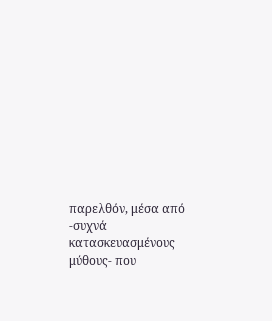παρελθόν, μέσα από -συχνά κατασκευασμένους μύθους- που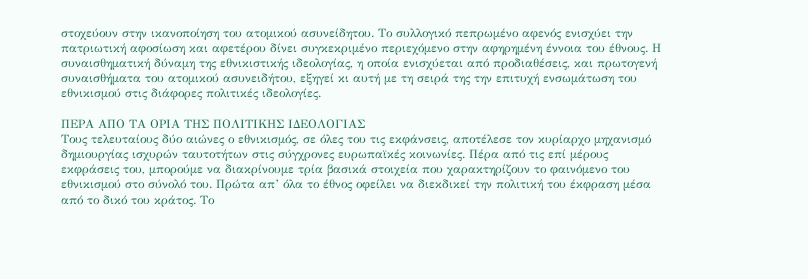στοχεύουν στην ικανοποίηση του ατομικού ασυνείδητου. Το συλλογικό πεπρωμένο αφενός ενισχύει την πατριωτική αφοσίωση και αφετέρου δίνει συγκεκριμένο περιεχόμενο στην αφηρημένη έννοια του έθνους. Η συναισθηματική δύναμη της εθνικιστικής ιδεολογίας, η οποία ενισχύεται από προδιαθέσεις, και πρωτογενή συναισθήματα του ατομικού ασυνειδήτου, εξηγεί κι αυτή με τη σειρά της την επιτυχή ενσωμάτωση του εθνικισμού στις διάφορες πολιτικές ιδεολογίες.

ΠΕΡΑ ΑΠΟ ΤΑ ΟΡΙΑ ΤΗΣ ΠΟΛΙΤΙΚΗΣ ΙΔΕΟΛΟΓΙΑΣ
Τους τελευταίους δύο αιώνες ο εθνικισμός, σε όλες του τις εκφάνσεις, αποτέλεσε τον κυρίαρχο μηχανισμό δημιουργίας ισχυρών ταυτοτήτων στις σύγχρονες ευρωπαϊκές κοινωνίες. Πέρα από τις επί μέρους εκφράσεις του, μπορούμε να διακρίνουμε τρία βασικά στοιχεία που χαρακτηρίζουν το φαινόμενο του εθνικισμού στο σύνολό του. Πρώτα απ’ όλα το έθνος οφείλει να διεκδικεί την πολιτική του έκφραση μέσα από το δικό του κράτος. Το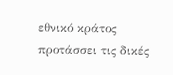εθνικό κράτος προτάσσει τις δικές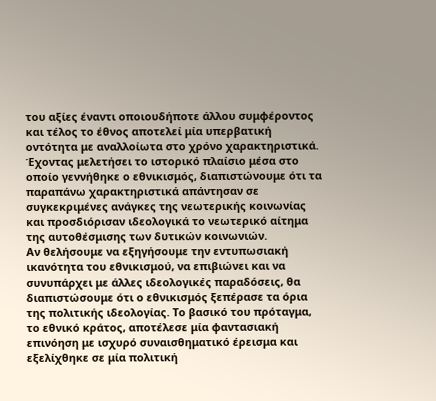του αξίες έναντι οποιουδήποτε άλλου συμφέροντος και τέλος το έθνος αποτελεί μία υπερβατική οντότητα με αναλλοίωτα στο χρόνο χαρακτηριστικά. Έχοντας μελετήσει το ιστορικό πλαίσιο μέσα στο οποίο γεννήθηκε ο εθνικισμός, διαπιστώνουμε ότι τα παραπάνω χαρακτηριστικά απάντησαν σε συγκεκριμένες ανάγκες της νεωτερικής κοινωνίας και προσδιόρισαν ιδεολογικά το νεωτερικό αίτημα της αυτοθέσμισης των δυτικών κοινωνιών.
Αν θελήσουμε να εξηγήσουμε την εντυπωσιακή ικανότητα του εθνικισμού, να επιβιώνει και να συνυπάρχει με άλλες ιδεολογικές παραδόσεις, θα διαπιστώσουμε ότι ο εθνικισμός ξεπέρασε τα όρια της πολιτικής ιδεολογίας. Το βασικό του πρόταγμα, το εθνικό κράτος, αποτέλεσε μία φαντασιακή επινόηση με ισχυρό συναισθηματικό έρεισμα και εξελίχθηκε σε μία πολιτική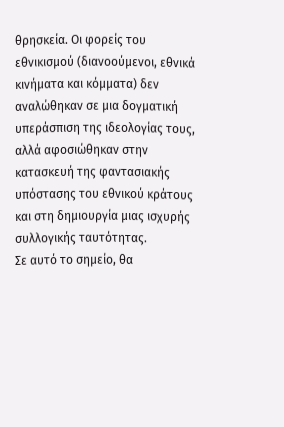θρησκεία. Οι φορείς του εθνικισμού (διανοούμενοι, εθνικά κινήματα και κόμματα) δεν αναλώθηκαν σε μια δογματική υπεράσπιση της ιδεολογίας τους, αλλά αφοσιώθηκαν στην κατασκευή της φαντασιακής υπόστασης του εθνικού κράτους και στη δημιουργία μιας ισχυρής συλλογικής ταυτότητας.
Σε αυτό το σημείο, θα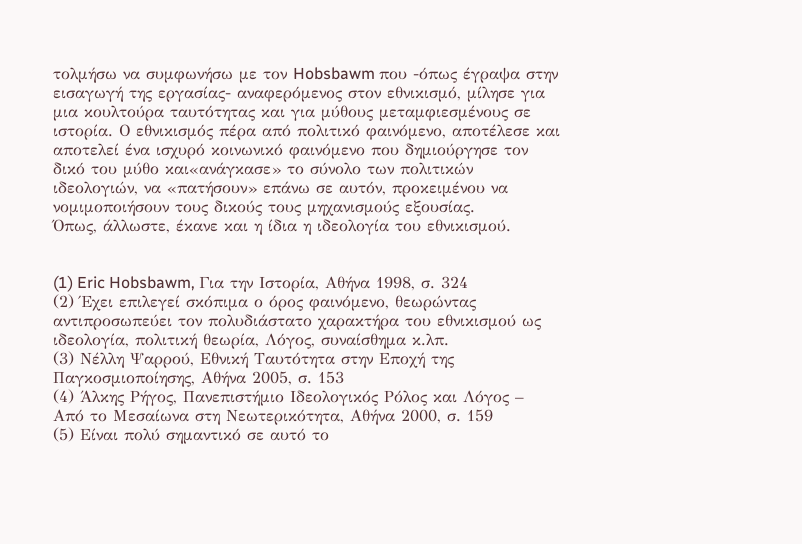τολμήσω να συμφωνήσω με τον Hobsbawm που -όπως έγραψα στην εισαγωγή της εργασίας- αναφερόμενος στον εθνικισμό, μίλησε για μια κουλτούρα ταυτότητας και για μύθους μεταμφιεσμένους σε ιστορία. Ο εθνικισμός πέρα από πολιτικό φαινόμενο, αποτέλεσε και αποτελεί ένα ισχυρό κοινωνικό φαινόμενο που δημιούργησε τον δικό του μύθο και«ανάγκασε» το σύνολο των πολιτικών ιδεολογιών, να «πατήσουν» επάνω σε αυτόν, προκειμένου να νομιμοποιήσουν τους δικούς τους μηχανισμούς εξουσίας.
Όπως, άλλωστε, έκανε και η ίδια η ιδεολογία του εθνικισμού.


(1) Eric Hobsbawm, Για την Ιστορία, Αθήνα 1998, σ. 324
(2) Έχει επιλεγεί σκόπιμα ο όρος φαινόμενο, θεωρώντας αντιπροσωπεύει τον πολυδιάστατο χαρακτήρα του εθνικισμού ως ιδεολογία, πολιτική θεωρία, Λόγος, συναίσθημα κ.λπ.
(3) Νέλλη Ψαρρού, Εθνική Ταυτότητα στην Εποχή της Παγκοσμιοποίησης, Αθήνα 2005, σ. 153
(4) Άλκης Ρήγος, Πανεπιστήμιο Ιδεολογικός Ρόλος και Λόγος – Από το Μεσαίωνα στη Νεωτερικότητα, Αθήνα 2000, σ. 159
(5) Είναι πολύ σημαντικό σε αυτό το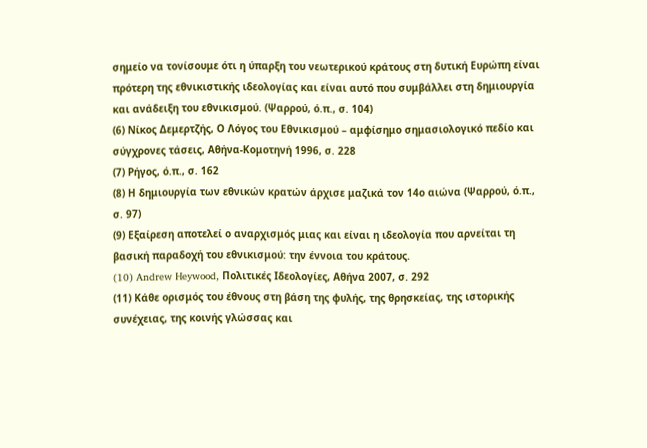σημείο να τονίσουμε ότι η ύπαρξη του νεωτερικού κράτους στη δυτική Ευρώπη είναι πρότερη της εθνικιστικής ιδεολογίας και είναι αυτό που συμβάλλει στη δημιουργία και ανάδειξη του εθνικισμού. (Ψαρρού, ό.π., σ. 104)
(6) Νίκος Δεμερτζής, Ο Λόγος του Εθνικισμού – αμφίσημο σημασιολογικό πεδίο και σύγχρονες τάσεις, Αθήνα-Κομοτηνή 1996, σ. 228
(7) Ρήγος, ό.π., σ. 162
(8) Η δημιουργία των εθνικών κρατών άρχισε μαζικά τον 14ο αιώνα (Ψαρρού, ό.π., σ. 97)
(9) Εξαίρεση αποτελεί ο αναρχισμός μιας και είναι η ιδεολογία που αρνείται τη βασική παραδοχή του εθνικισμού: την έννοια του κράτους.
(10) Andrew Heywood, Πολιτικές Ιδεολογίες, Αθήνα 2007, σ. 292
(11) Κάθε ορισμός του έθνους στη βάση της φυλής, της θρησκείας, της ιστορικής συνέχειας, της κοινής γλώσσας και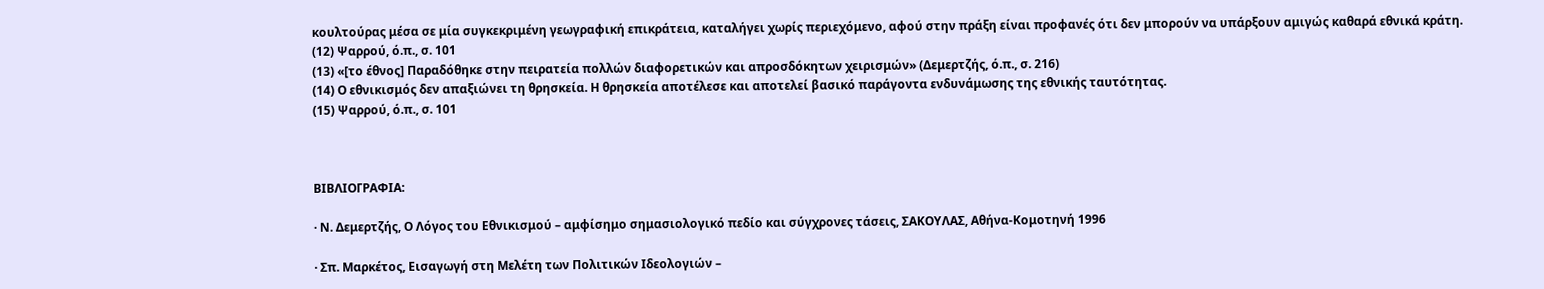κουλτούρας μέσα σε μία συγκεκριμένη γεωγραφική επικράτεια, καταλήγει χωρίς περιεχόμενο, αφού στην πράξη είναι προφανές ότι δεν μπορούν να υπάρξουν αμιγώς καθαρά εθνικά κράτη.
(12) Ψαρρού, ό.π., σ. 101
(13) «[το έθνος] Παραδόθηκε στην πειρατεία πολλών διαφορετικών και απροσδόκητων χειρισμών» (Δεμερτζής, ό.π., σ. 216)
(14) Ο εθνικισμός δεν απαξιώνει τη θρησκεία. Η θρησκεία αποτέλεσε και αποτελεί βασικό παράγοντα ενδυνάμωσης της εθνικής ταυτότητας.
(15) Ψαρρού, ό.π., σ. 101



ΒΙΒΛΙΟΓΡΑΦΙΑ:

· Ν. Δεμερτζής, Ο Λόγος του Εθνικισμού – αμφίσημο σημασιολογικό πεδίο και σύγχρονες τάσεις, ΣΑΚΟΥΛΑΣ, Αθήνα-Κομοτηνή 1996

· Σπ. Μαρκέτος, Εισαγωγή στη Μελέτη των Πολιτικών Ιδεολογιών –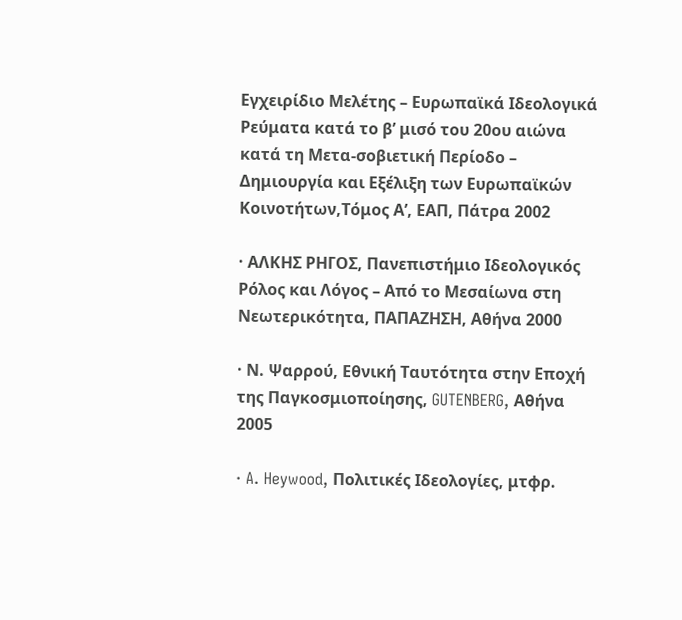Εγχειρίδιο Μελέτης – Ευρωπαϊκά Ιδεολογικά Ρεύματα κατά το β’ μισό του 20ου αιώνα κατά τη Μετα-σοβιετική Περίοδο – Δημιουργία και Εξέλιξη των Ευρωπαϊκών Κοινοτήτων,Τόμος Α’, ΕΑΠ, Πάτρα 2002

· ΑΛΚΗΣ ΡΗΓΟΣ, Πανεπιστήμιο Ιδεολογικός Ρόλος και Λόγος – Από το Μεσαίωνα στη Νεωτερικότητα, ΠΑΠΑΖΗΣΗ, Αθήνα 2000

· Ν. Ψαρρού, Εθνική Ταυτότητα στην Εποχή της Παγκοσμιοποίησης, GUTENBERG, Αθήνα 2005

· A. Heywood, Πολιτικές Ιδεολογίες, μτφρ.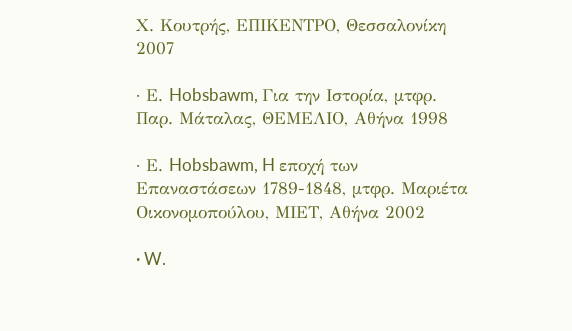Χ. Κουτρής, ΕΠΙΚΕΝΤΡΟ, Θεσσαλονίκη 2007

· Ε. Hobsbawm, Για την Ιστορία, μτφρ. Παρ. Μάταλας, ΘΕΜΕΛΙΟ, Αθήνα 1998

· Ε. Hobsbawm, H εποχή των Επαναστάσεων 1789-1848, μτφρ. Μαριέτα Οικονομοπούλου, ΜΙΕΤ, Αθήνα 2002

· W.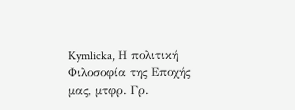Kymlicka, Η πολιτική Φιλοσοφία της Εποχής μας, μτφρ. Γρ.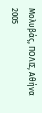Μολυβάς, ΠΟΛΙΣ, Αθήνα 2005